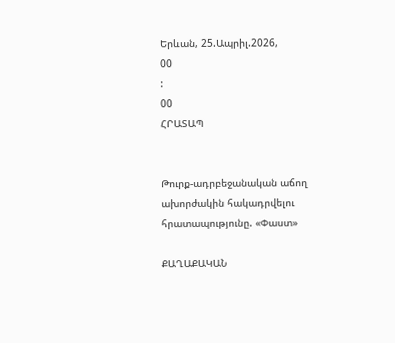Երևան, 25.Ապրիլ.2026,
00
:
00
ՀՐԱՏԱՊ


Թուրք-ադրբեջանական աճող ախորժակին հակադրվելու հրատապությունը. «Փաստ»

ՔԱՂԱՔԱԿԱՆ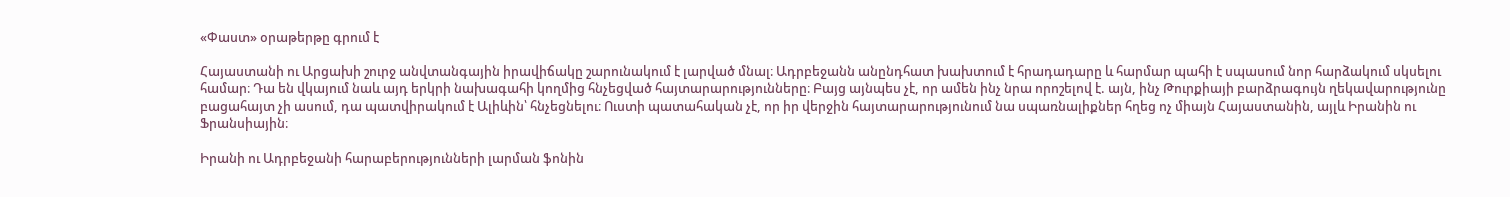«Փաստ» օրաթերթը գրում է

Հայաստանի ու Արցախի շուրջ անվտանգային իրավիճակը շարունակում է լարված մնալ։ Ադրբեջանն անընդհատ խախտում է հրադադարը և հարմար պահի է սպասում նոր հարձակում սկսելու համար։ Դա են վկայում նաև այդ երկրի նախագահի կողմից հնչեցված հայտարարությունները։ Բայց այնպես չէ, որ ամեն ինչ նրա որոշելով է. այն, ինչ Թուրքիայի բարձրագույն ղեկավարությունը բացահայտ չի ասում, դա պատվիրակում է Ալիևին՝ հնչեցնելու։ Ուստի պատահական չէ, որ իր վերջին հայտարարությունում նա սպառնալիքներ հղեց ոչ միայն Հայաստանին, այլև Իրանին ու Ֆրանսիային։

Իրանի ու Ադրբեջանի հարաբերությունների լարման ֆոնին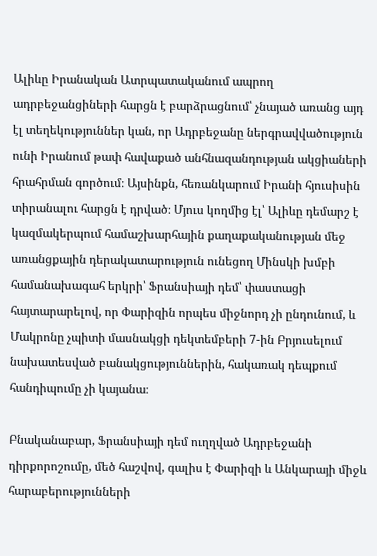Ալիևը Իրանական Ատրպատականում ապրող ադրբեջանցիների հարցն է բարձրացնում՝ չնայած առանց այդ էլ տեղեկություններ կան, որ Ադրբեջանը ներգրավվածություն ունի Իրանում թափ հավաքած անհնազանդության ակցիաների հրահրման գործում։ Այսինքն, հեռանկարում Իրանի հյուսիսին տիրանալու հարցն է դրված։ Մյուս կողմից էլ՝ Ալիևը դեմարշ է կազմակերպում համաշխարհային քաղաքականության մեջ առանցքային դերակատարություն ունեցող Մինսկի խմբի համանախագահ երկրի՝ Ֆրանսիայի դեմ՝ փաստացի հայտարարելով, որ Փարիզին որպես միջնորդ չի ընդունում, և Մակրոնը չպիտի մասնակցի դեկտեմբերի 7-ին Բրյուսելում նախատեսված բանակցություններին, հակառակ դեպքում հանդիպումը չի կայանա։

Բնականաբար, Ֆրանսիայի դեմ ուղղված Ադրբեջանի դիրքորոշումը, մեծ հաշվով, գալիս է Փարիզի և Անկարայի միջև հարաբերությունների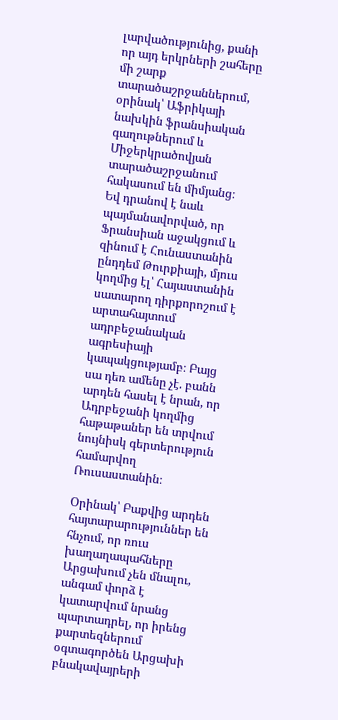լարվածությունից, քանի որ այդ երկրների շահերը մի շարք տարածաշրջաններում, օրինակ՝ Աֆրիկայի նախկին ֆրանսիական գաղութներում և Միջերկրածովյան տարածաշրջանում հակասում են միմյանց։ Եվ դրանով է նաև պայմանավորված, որ Ֆրանսիան աջակցում և զինում է Հունաստանին ընդդեմ Թուրքիայի, մյուս կողմից էլ՝ Հայաստանին սատարող դիրքորոշում է արտահայտում ադրբեջանական ագրեսիայի կապակցությամբ։ Բայց սա դեռ ամենը չէ. բանն արդեն հասել է նրան, որ Ադրբեջանի կողմից հաթաթաներ են տրվում նույնիսկ գերտերություն համարվող Ռուսաստանին։

Օրինակ՝ Բաքվից արդեն հայտարարություններ են հնչում, որ ռուս խաղաղապահները Արցախում չեն մնալու, անգամ փորձ է կատարվում նրանց պարտադրել, որ իրենց քարտեզներում օգտագործեն Արցախի բնակավայրերի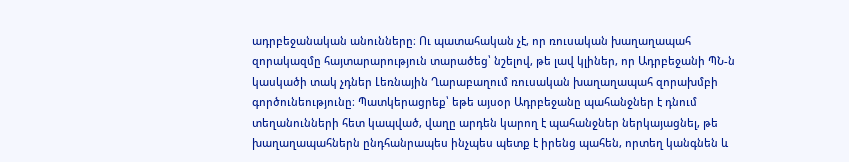ադրբեջանական անունները։ Ու պատահական չէ, որ ռուսական խաղաղապահ զորակազմը հայտարարություն տարածեց՝ նշելով, թե լավ կլիներ, որ Ադրբեջանի ՊՆ-ն կասկածի տակ չդներ Լեռնային Ղարաբաղում ռուսական խաղաղապահ զորախմբի գործունեությունը։ Պատկերացրեք՝ եթե այսօր Ադրբեջանը պահանջներ է դնում տեղանունների հետ կապված, վաղը արդեն կարող է պահանջներ ներկայացնել, թե խաղաղապահներն ընդհանրապես ինչպես պետք է իրենց պահեն, որտեղ կանգնեն և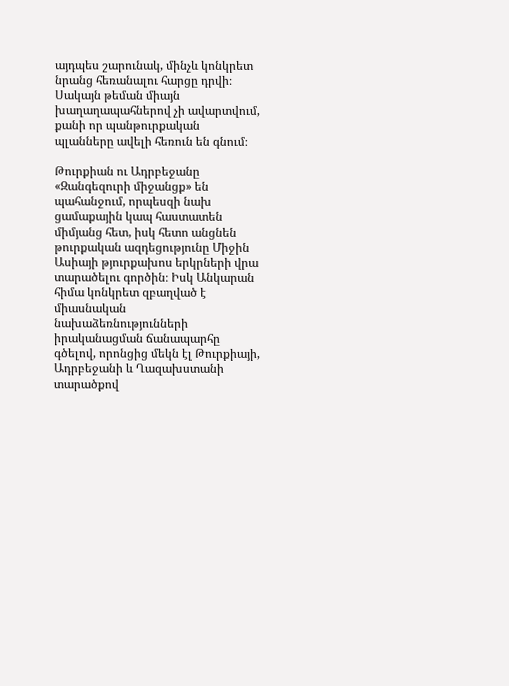այդպես շարունակ, մինչև կոնկրետ նրանց հեռանալու հարցը դրվի։ Սակայն թեման միայն խաղաղապահներով չի ավարտվում, քանի որ պանթուրքական պլանները ավելի հեռուն են գնում։

Թուրքիան ու Ադրբեջանը «Զանգեզուրի միջանցք» են պահանջում, որպեսզի նախ ցամաքային կապ հաստատեն միմյանց հետ, իսկ հետո անցնեն թուրքական ազդեցությունը Միջին Ասիայի թյուրքախոս երկրների վրա տարածելու գործին։ Իսկ Անկարան հիմա կոնկրետ զբաղված է միասնական նախաձեռնությունների իրականացման ճանապարհը գծելով, որոնցից մեկն էլ Թուրքիայի, Ադրբեջանի և Ղազախստանի տարածքով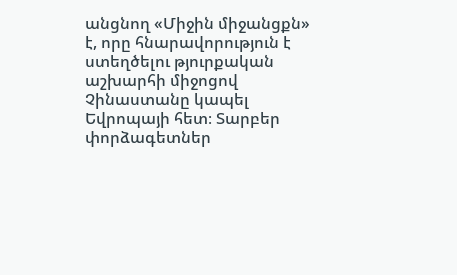անցնող «Միջին միջանցքն» է, որը հնարավորություն է ստեղծելու թյուրքական աշխարհի միջոցով Չինաստանը կապել Եվրոպայի հետ։ Տարբեր փորձագետներ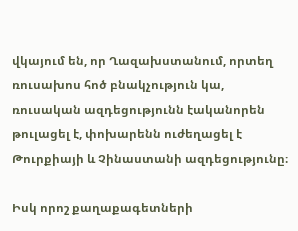վկայում են, որ Ղազախստանում, որտեղ ռուսախոս հոծ բնակչություն կա, ռուսական ազդեցությունն էականորեն թուլացել է, փոխարենն ուժեղացել է Թուրքիայի և Չինաստանի ազդեցությունը։

Իսկ որոշ քաղաքագետների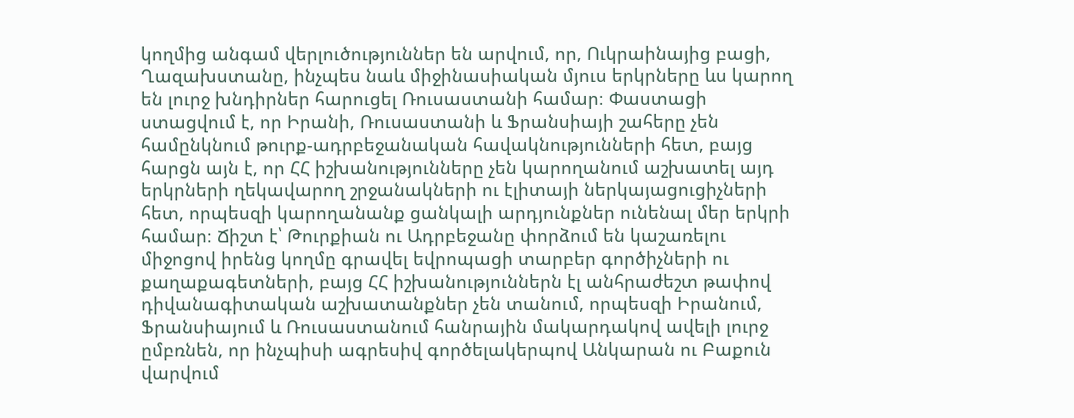կողմից անգամ վերլուծություններ են արվում, որ, Ուկրաինայից բացի, Ղազախստանը, ինչպես նաև միջինասիական մյուս երկրները ևս կարող են լուրջ խնդիրներ հարուցել Ռուսաստանի համար։ Փաստացի ստացվում է, որ Իրանի, Ռուսաստանի և Ֆրանսիայի շահերը չեն համընկնում թուրք-ադրբեջանական հավակնությունների հետ, բայց հարցն այն է, որ ՀՀ իշխանությունները չեն կարողանում աշխատել այդ երկրների ղեկավարող շրջանակների ու էլիտայի ներկայացուցիչների հետ, որպեսզի կարողանանք ցանկալի արդյունքներ ունենալ մեր երկրի համար։ Ճիշտ է՝ Թուրքիան ու Ադրբեջանը փորձում են կաշառելու միջոցով իրենց կողմը գրավել եվրոպացի տարբեր գործիչների ու քաղաքագետների, բայց ՀՀ իշխանություններն էլ անհրաժեշտ թափով դիվանագիտական աշխատանքներ չեն տանում, որպեսզի Իրանում, Ֆրանսիայում և Ռուսաստանում հանրային մակարդակով ավելի լուրջ ըմբռնեն, որ ինչպիսի ագրեսիվ գործելակերպով Անկարան ու Բաքուն վարվում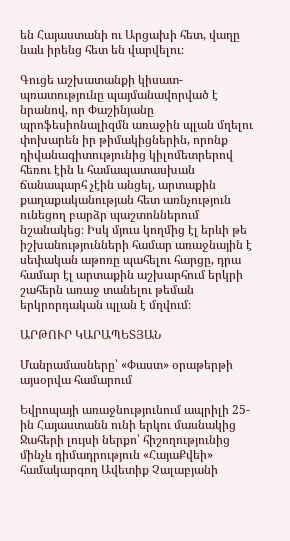են Հայաստանի ու Արցախի հետ, վաղը նաև իրենց հետ են վարվելու։

Գուցե աշխատանքի կիսատ-պռատությունը պայմանավորված է նրանով, որ Փաշինյանը պրոֆեսիոնալիզմն առաջին պլան մղելու փոխարեն իր թիմակիցներին, որոնք դիվանագիտությունից կիլոմետրերով հեռու էին և համապատասխան ճանապարհ չէին անցել, արտաքին քաղաքականության հետ առնչություն ունեցող բարձր պաշտոններում նշանակեց։ Իսկ մյուս կողմից էլ երևի թե իշխանությունների համար առաջնային է սեփական աթոռը պահելու հարցը, դրա համար էլ արտաքին աշխարհում երկրի շահերն առաջ տանելու թեման երկրորդական պլան է մղվում։

ԱՐԹՈՒՐ ԿԱՐԱՊԵՏՅԱՆ

Մանրամասները՝ «Փաստ» օրաթերթի այսօրվա համարում

Եվրոպայի առաջնությունում ապրիլի 25-ին Հայաստանն ունի երկու մասնակից Ջահերի լույսի ներքո՝ հիշողությունից մինչև դիմադրություն «ՀայաՔվեի» համակարգող Ավետիք Չալաբյանի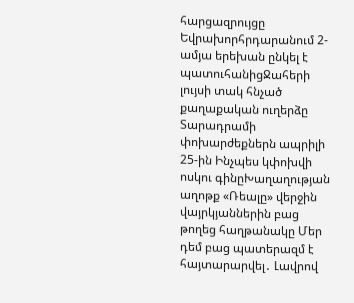հարցազրույցը Եվրախորհրդարանում 2-ամյա երեխան ընկել է պատուհանիցՋահերի լույսի տակ հնչած քաղաքական ուղերձը Տարադրամի փոխարժեքներն ապրիլի 25-ին Ինչպես կփոխվի ոսկու գինըԽաղաղության աղոթք «Ռեալը» վերջին վայրկյաններին բաց թողեց հաղթանակը Մեր դեմ բաց պատերազմ է հայտարարվել․ Լավրով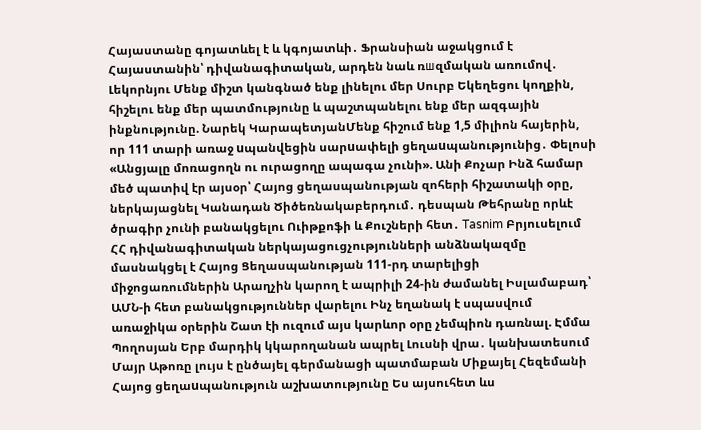Հայաստանը գոյատևել է և կգոյատևի․ Ֆրանսիան աջակցում է Հայաստանին՝ դիվանագիտական, արդեն նաև ռшզմական առումով․ Լեկորնյու Մենք միշտ կանգնած ենք լինելու մեր Սուրբ Եկեղեցու կողքին, հիշելու ենք մեր պատմությունը և պաշտպանելու ենք մեր ազգային ինքնությունը. Նարեկ ԿարապետյանՄենք հիշում ենք 1,5 միլիոն հայերին, որ 111 տարի առաջ uպանվեցին սարuափելի ցեղաuպանությունից․ Փելոսի «Անցյալը մոռացողն ու ուրացողը ապագա չունի». Անի Քոչար Ինձ համար մեծ պատիվ էր այսօր՝ Հայոց ցեղասպանության զոհերի հիշատակի օրը, ներկայացնել Կանադան Ծիծեռնակաբերդում․ դեսպան Թեհրանը որևէ ծրագիր չունի բանակցելու Ուիթքոֆի և Քուշների հետ․ Tasnim Բրյուսելում ՀՀ դիվանագիտական ներկայացուցչությունների անձնակազմը մասնակցել է Հայոց Ցեղասպանության 111-րդ տարելիցի միջոցառումներին Արաղչին կարող է ապրիլի 24-ին ժամանել Իսլամաբադ՝ ԱՄՆ-ի հետ բանակցություններ վարելու Ինչ եղանակ է սպասվում առաջիկա օրերին Շատ էի ուզում այս կարևոր օրը չեմպիոն դառնալ. Էմմա Պողոսյան Երբ մարդիկ կկարողանան ապրել Լուսնի վրա․ կանխատեսում Մայր Աթոռը լույս է ընծայել գերմանացի պատմաբան Միքայել Հեզեմանի Հայոց ցեղաuպանություն աշխատությունը Ես այսուհետ ևս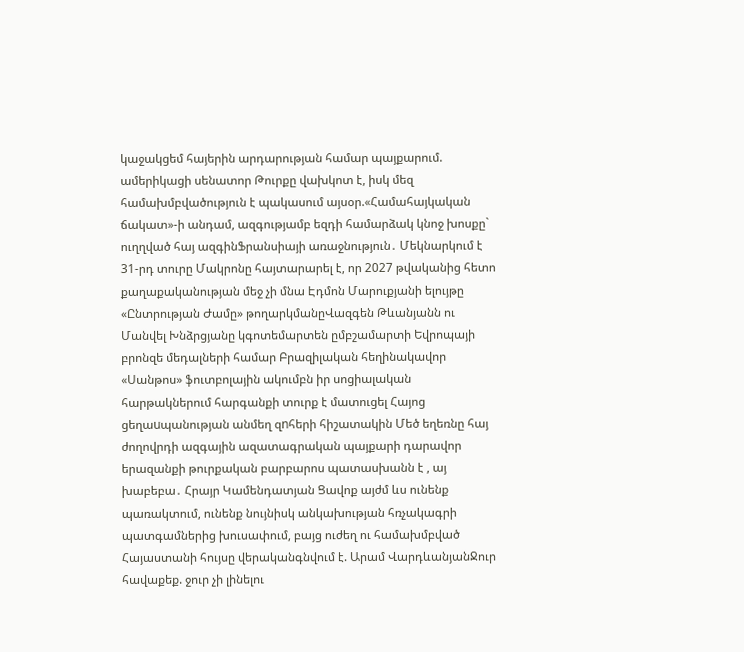կաջակցեմ հայերին արդարության համար պայքարում. ամերիկացի սենատոր Թուրքը վախկոտ է, իսկ մեզ համախմբվածություն է պակասում այսօր.«Համահայկական ճակատ»-ի անդամ, ազգությամբ եզդի համարձակ կնոջ խոսքը` ուղղված հայ ազգինՖրանսիայի առաջնություն․ Մեկնարկում է 31-րդ տուրը Մակրոնը հայտարարել է, որ 2027 թվականից հետո քաղաքականության մեջ չի մնա Էդմոն Մարուքյանի ելույթը «Ընտրության Ժամը» թողարկմանըՎազգեն Թևանյանն ու Մանվել Խնձրցյանը կգոտեմարտեն ըմբշամարտի Եվրոպայի բրոնզե մեդալների համար Բրազիլական հեղինակավոր «Սանթոս» ֆուտբոլային ակումբն իր սոցիալական հարթակներում հարգանքի տուրք է մատուցել Հայոց ցեղաuպանության անմեղ զnհերի հիշատակին Մեծ եղեռնը հայ ժողովրդի ազգային ազատագրական պայքարի դարավոր երազանքի թուրքական բարբարոս պատասխանն է , այ խաբեբա․ Հրայր Կամենդատյան Ցավոք այժմ ևս ունենք պառակտում, ունենք նույնիսկ անկախության հռչակագրի պատգամներից խուսափում, բայց ուժեղ ու համախմբված Հայաստանի հույսը վերականգնվում է. Արամ ՎարդևանյանՋուր հավաքեք. ջուր չի լինելու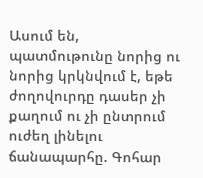Ասում են, պատմութունը նորից ու նորից կրկնվում է, եթե ժողովուրդը դասեր չի քաղում ու չի ընտրում ուժեղ լինելու ճանապարհը. Գոհար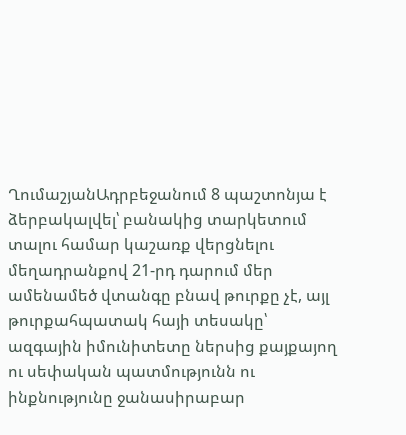ՂումաշյանԱդրբեջանում 8 պաշտոնյա է ձերբակալվել՝ բանակից տարկետում տալու համար կաշառք վերցնելու մեղադրանքով 21-րդ դարում մեր ամենամեծ վտանգը բնավ թուրքը չէ, այլ թուրքահպատակ հայի տեսակը՝ ազգային իմունիտետը ներսից քայքայող ու սեփական պատմությունն ու ինքնությունը ջանասիրաբար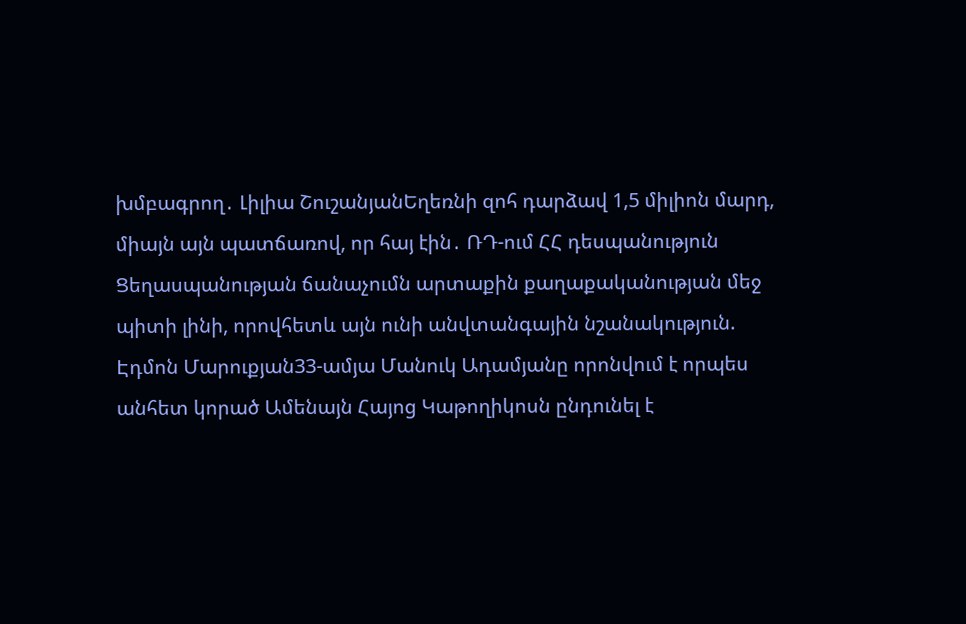խմբագրող․ Լիլիա ՇուշանյանԵղեռնի զոհ դարձավ 1,5 միլիոն մարդ, միայն այն պատճառով, որ հայ էին․ ՌԴ-ում ՀՀ դեսպանություն Ցեղասպանության ճանաչումն արտաքին քաղաքականության մեջ պիտի լինի, որովհետև այն ունի անվտանգային նշանակություն. Էդմոն Մարուքյան33-ամյա Մանուկ Ադամյանը որոնվում է որպես անհետ կորած Ամենայն Հայոց Կաթողիկոսն ընդունել է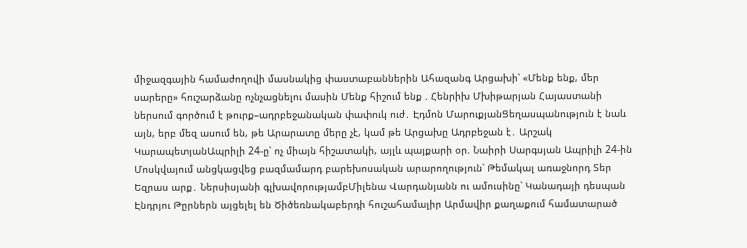միջազգային համաժողովի մասնակից փաստաբաններին Ահազանգ Արցախի՝ «Մենք ենք, մեր սարերը» հուշարձանը ոչնչացնելու մասին Մենք հիշում ենք . Հենրիխ Մխիթարյան Հայաստանի ներսում գործում է թուրք–ադրբեջանական փափուկ ուժ․ Էդմոն ՄարուքյանՑեղասպանություն է նաև այն, երբ մեզ ասում են, թե Արարատը մերը չէ, կամ թե Արցախը Ադրբեջան է․ Արշակ ԿարապետյանԱպրիլի 24-ը՝ ոչ միայն հիշատակի, այլև պայքարի օր. Նաիրի Սարգսյան Ապրիլի 24-ին Մոսկվայում անցկացվեց բազմամարդ բարեխոսական արարողություն՝ Թեմակալ առաջնորդ Տեր Եզրաս արք․ Ներսիսյանի գլխավորությամբՄիլենա Վարդանյանն ու ամուսինը՝ Կանադայի դեսպան Էնդրյու Թըրներն այցելել են Ծիծեռնակաբերդի հուշահամալիր Արմավիր քաղաքում համատարած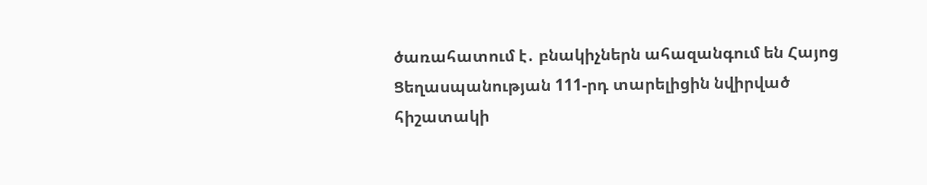ծառահատում է․ բնակիչներն ահազանգում են Հայոց Ցեղասպանության 111-րդ տարելիցին նվիրված հիշատակի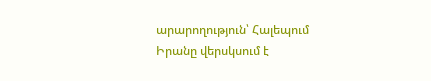արարողություն՝ Հալեպում Իրանը վերսկսում է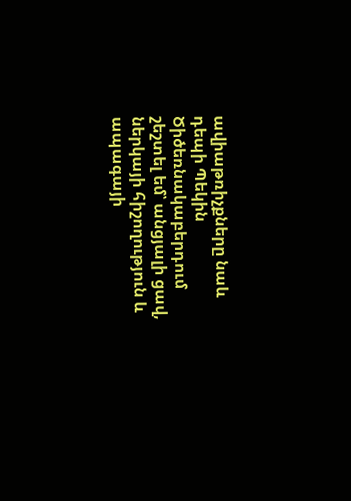ավիաթռիչքները նաև դեպի Պեկին Ծիծեռնակաբերդում շեշտել եմ՝ անցյալի ցավ, ներկայի հիշողություն և ապագայի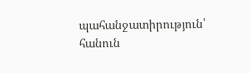պահանջատիրություն՝ հանուն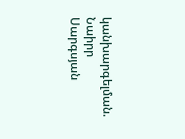կանխարգելման. Նաիրր Սարգսյան